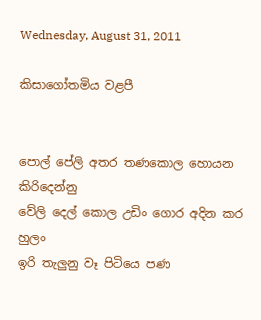Wednesday, August 31, 2011

කිසාගෝතමිය වළපී


පොල් පේලි අතර තණකොල හොයන කිරිදෙන්නු
වේලි දෙල් කොල උඩිං ගොර අදින කර හුලං
ඉරි තැලුනු වෑ පිටියෙ පණ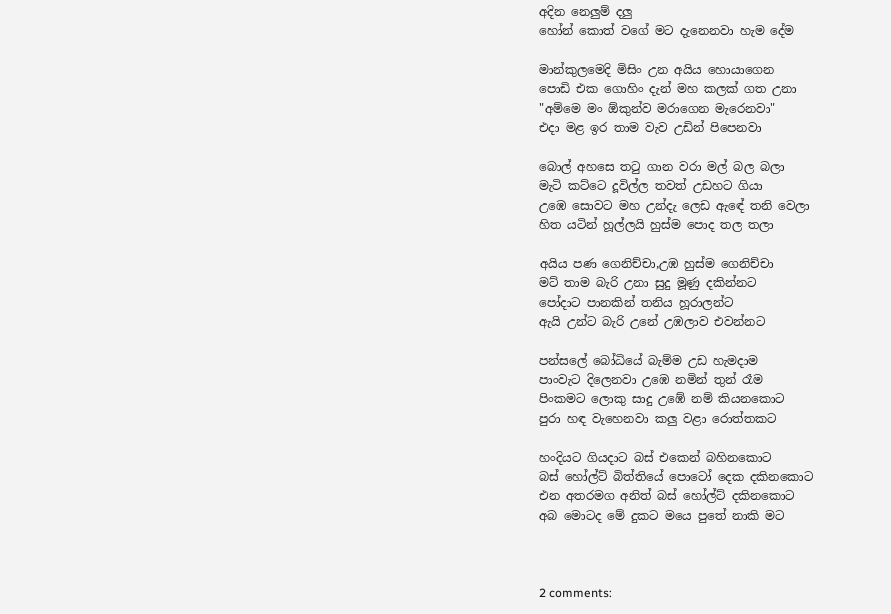අදින නෙලුම් දලු
හෝන් කොත් වගේ මට දැනෙනවා හැම දේම

මාන්කුලමෙදි මිසිං උන අයිය හොයාගෙන
පොඩි එක ගොහිං දැන් මහ කලක් ගත උනා
"අම්මෙ මං ඕකුන්ව මරාගෙන මැරෙනවා"
එදා මළ ඉර තාම වැව උඩින් පිපෙනවා

බොල් අහසෙ තටු ගාන වරා මල් බල බලා
මැටි කට්ටෙ දූවිල්ල තවත් උඩහට ගියා
උඹෙ සොවට මහ උන්දැ ලෙඩ ඇඳේ තනි වෙලා
හිත යටින් හූල්ලයි හුස්ම පොද තල තලා

අයිය පණ ගෙනිච්චා,උඹ හුස්ම ගෙනිච්චා
මට් තාම බැරි උනා සුදු මූණු දකින්නට
පෝදාට පානකින් තනිය හූරාලන්ට
ඇයි උන්ට බැරි උනේ උඹලාව එවන්නට

පන්සලේ බෝධියේ බැම්ම උඩ හැමදාම
පාංවැට දිලෙනවා උඹෙ නමින් තුන් රෑම
පිංකමට ලොකු සාදු උඹේ නම් කියනකොට
පුරා හඳ වැහෙනවා කලු වළා රොත්තකට

හංදියට ගියදාට බස් එකෙන් බහිනකොට
බස් හෝල්ට් බිත්තියේ පොටෝ දෙක දකිනකොට
එන අතරමග අනිත් බස් හෝල්ට් දකිනකොට
අබ මොටද මේ දුකට මයෙ පුතේ නාකි මට



2 comments: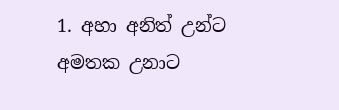1. අහා අනිත් උන්ට අමතක උනාට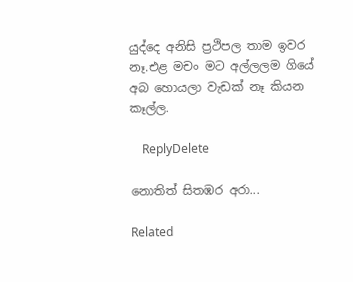යුද්දෙ අනිසි ප්‍රථිපල තාම ඉවර නෑ.එළ මචං මට අල්ලලම ගියේ අබ හොයලා වැඩක් නෑ කියන කෑල්ල.

    ReplyDelete

නොතිත් සිතඹර අරා...

Related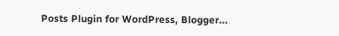Posts Plugin for WordPress, Blogger...